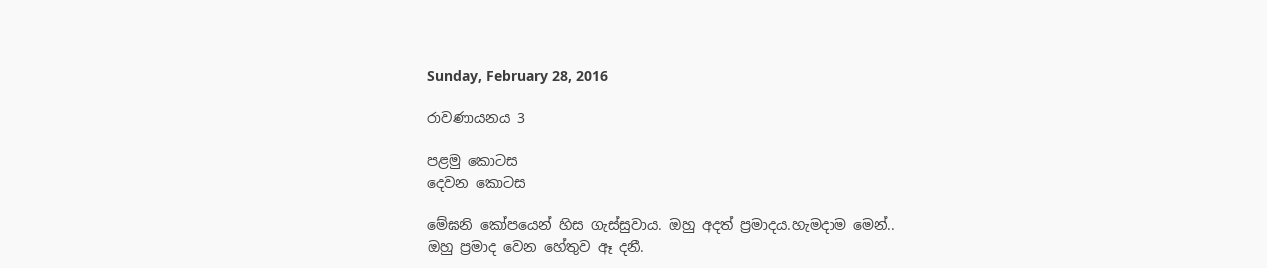Sunday, February 28, 2016

රාවණායනය 3

පළමු කොටස
දෙවන කොටස

මේඝනි කෝපයෙන් හිස ගැස්සුවාය. ඔහු අදත් ප්‍රමාදය.හැමදාම මෙන්..
ඔහු ප්‍රමාද වෙන හේතුව ඈ දනී.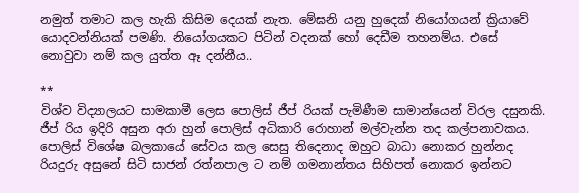නමුත් තමාට කල හැකි කිසිම දෙයක් නැත. මේඝනි යනු හුදෙක් නියෝගයන් ක්‍රියාවේ යොදවන්නියක් පමණි. නියෝගයකට පිටින් වදනක් හෝ දෙඩීම තහනම්ය. එසේ නොවුවා නම් කල යුත්ත ඈ දන්නීය..

**
විශ්ව විද්‍යාලයට සාමකාමී ලෙස පොලිස් ජීප් රියක් පැමිණීම සාමාන්යෙන් විරල දසුනකි. ජීප් රිය ඉදිරි අසුන අරා හුන් පොලිස් අධිකාරි රොහාන් මල්වැන්න තද කල්පනාවකය. පොලිස් විශේෂ බලකායේ සේවය කල සෙසු තිදෙනාද ඔහුට බාධා නොකර හුන්නද රියදුරු අසුනේ සිටි සාජන් රත්නපාල ට නම් ගමනාන්තය සිහිපත් නොකර ඉන්නට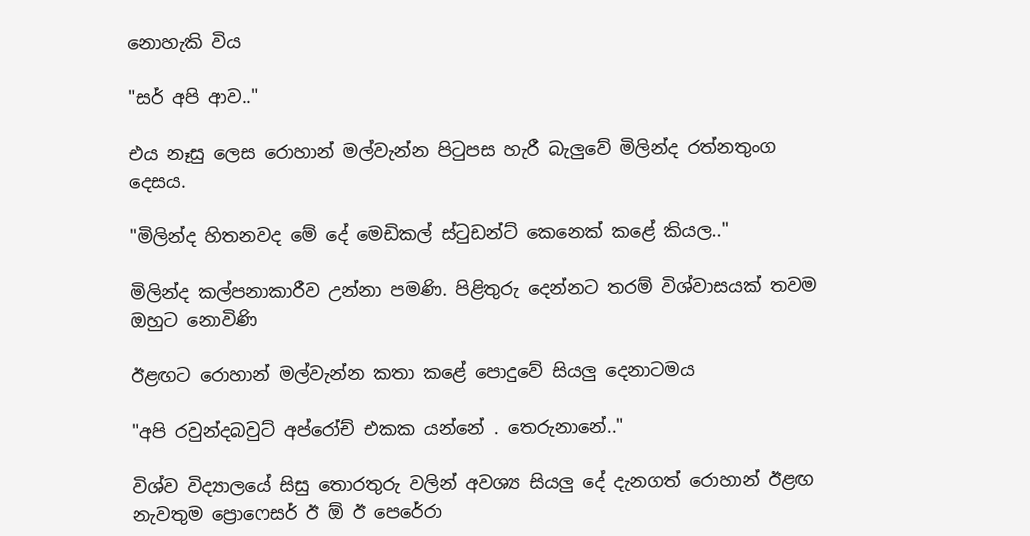නොහැකි විය

"සර් අපි ආව.."

එය නෑසු ලෙස රොහාන් මල්වැන්න පිටුපස හැරී බැලුවේ මිලින්ද රත්නතුංග දෙසය.

"මිලින්ද හිතනවද මේ දේ මෙඩිකල් ස්ටුඩන්ට් කෙනෙක් කළේ කියල.."

මිලින්ද කල්පනාකාරීව උන්නා පමණි. පිළිතුරු දෙන්නට තරම් විශ්වාසයක් තවම ඔහුට නොවිණි

ඊළඟට රොහාන් මල්වැන්න කතා කළේ පොදුවේ සියලු දෙනාටමය

"අපි රවුන්දබවුට් අප්රෝච් එකක යන්නේ . තෙරුනානේ.."

විශ්ව විද්‍යාලයේ සිසු තොරතුරු වලින් අවශ්‍ය සියලු දේ දැනගත් රොහාන් ඊළඟ නැවතුම ප්‍රොෆෙසර් ඊ ඕ ඊ පෙරේරා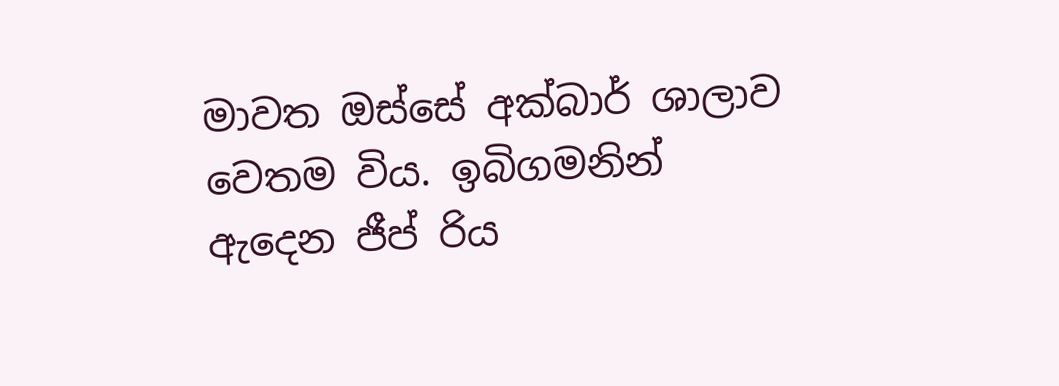මාවත ඔස්සේ අක්බාර් ශාලාව වෙතම විය. ඉබිගමනින් ඇදෙන ජීප් රිය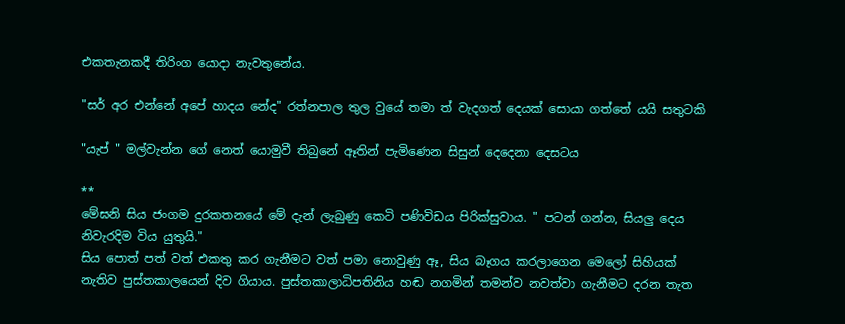එකතැනකදී තිරිංග යොදා නැවතුනේය.

"සර් අර එන්නේ අපේ හාදය නේද" රත්නපාල තුල වුයේ තමා ත් වැදගත් දෙයක් සොයා ගත්තේ යයි සතුටකි

"යැප් " මල්වැන්න ගේ නෙත් යොමුවී තිබුනේ ඈතින් පැමිණෙන සිසුන් දෙදෙනා දෙසටය

**
මේඝනි සිය ජංගම දුරකතනයේ මේ දැන් ලැබුණු කෙටි පණිවිඩය පිරික්සුවාය. " පටන් ගන්න, සියලු දෙය නිවැරදිම විය යුතුයි."
සිය පොත් පත් වත් එකතු කර ගැනීමට වත් පමා නොවුණු ඈ, සිය බෑගය කරලාගෙන මෙලෝ සිහියක් නැතිව පුස්තකාලයෙන් දිව ගියාය. පුස්තකාලාධිපතිනිය හඬ නගමින් තමන්ව නවත්වා ගැනීමට දරන තැත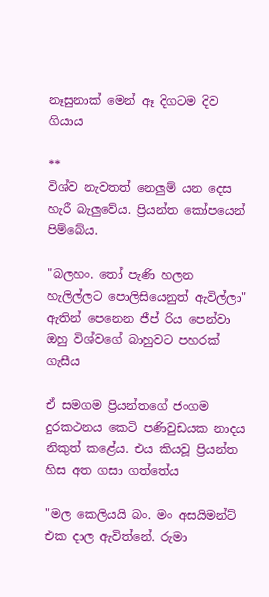නෑසුනාක් මෙන් ඈ දිගටම දිව ගියාය

**
විශ්ව නැවතත් නෙලුම් යන දෙස හැරී බැලුවේය. ප්‍රියන්ත කෝපයෙන් පිම්බේය.

"බලහං. තෝ පැණි හලන හැලිල්ලට පොලිසියෙනුත් ඇවිල්ලා" ඇතින් පෙනෙන ජීප් රිය පෙන්වා ඔහු විශ්වගේ බාහුවට පහරක් ගැසීය

ඒ සමගම ප්‍රියන්තගේ ජංගම දුරකථනය කෙටි පණිවුඩයක නාදය නිකුත් කළේය. එය කියවූ ප්‍රියන්ත හිස අත ගසා ගත්තේය

"මල කෙලියයි බං. මං අසයිමන්ට් එක දාල ඇවිත්නේ. රුමා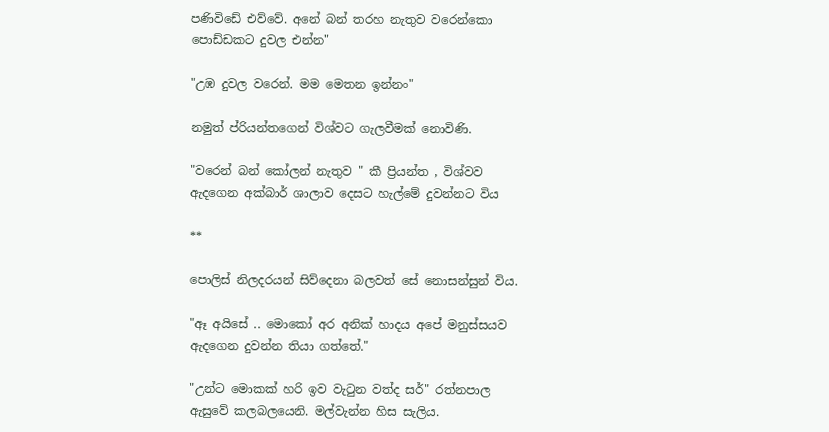පණිවිඩේ එව්වේ. අනේ බන් තරහ නැතුව වරෙන්කො පොඩ්ඩකට දුවල එන්න"

"උඹ දුවල වරෙන්. මම මෙතන ඉන්නං"

නමුත් ප්රියන්තගෙන් විශ්වට ගැලවීමක් නොවිණි.

"වරෙන් බන් කෝලන් නැතුව " කී ප්‍රියන්ත , විශ්වව ඇදගෙන අක්බාර් ශාලාව දෙසට හැල්මේ දුවන්නට විය

**

පොලිස් නිලදරයන් සිව්දෙනා බලවත් සේ නොසන්සුන් විය.

"ඈ අයිසේ .. මොකෝ අර අනික් හාදය අපේ මනුස්සයව ඇදගෙන දුවන්න තියා ගත්තේ."

"උන්ට මොකක් හරි ඉව වැටුන වත්ද සර්" රත්නපාල ඇසුවේ කලබලයෙනි. මල්වැන්න හිස සැලිය.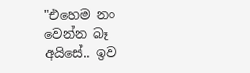"එහෙම නං වෙන්න බෑ අයිසේ.. ඉව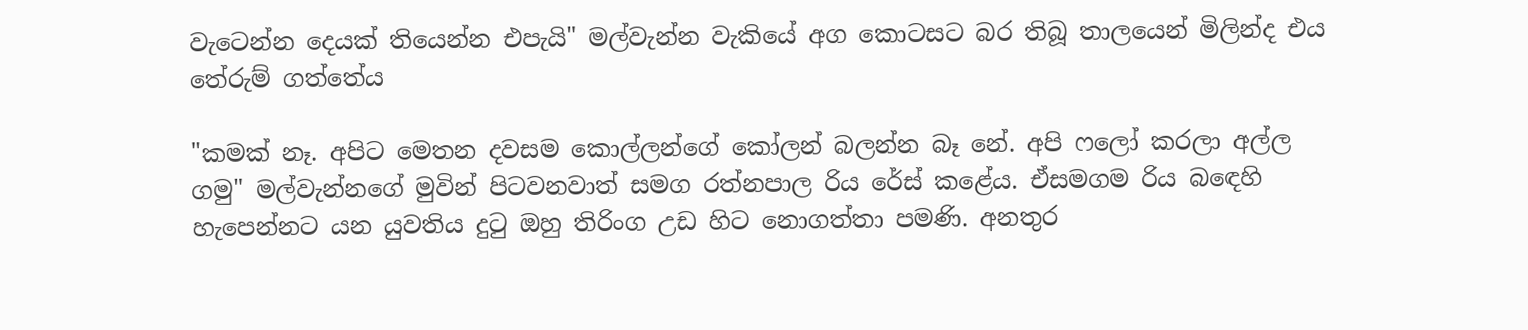වැටෙන්න දෙයක් තියෙන්න එපැයි" මල්වැන්න වැකියේ අග කොටසට බර තිබූ තාලයෙන් මිලින්ද එය තේරුම් ගත්තේය

"කමක් නෑ. අපිට මෙතන දවසම කොල්ලන්ගේ කෝලන් බලන්න බෑ නේ. අපි ෆලෝ කරලා අල්ල ගමු" මල්වැන්නගේ මුවින් පිටවනවාත් සමග රත්නපාල රිය රේස් කළේය. ඒසමගම රිය බඳෙහි හැපෙන්නට යන යුවතිය දුටු ඔහු තිරිංග උඩ හිට නොගත්තා පමණි. අනතුර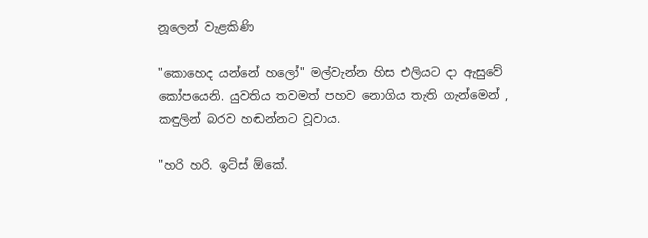නූලෙන් වැළකිණි

"කොහෙද යන්නේ හලෝ" මල්වැන්න හිස එලියට දා ඇසුවේ කෝපයෙනි. යුවතිය තවමත් පහව නොගිය තැති ගැන්මෙන් , කඳුලින් බරව හඬන්නට වූවාය.

"හරි හරි. ඉට්ස් ඕකේ.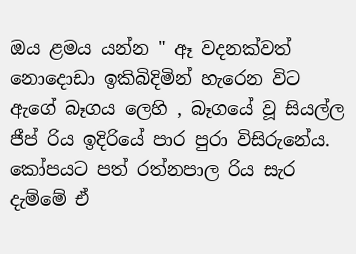ඔය ළමය යන්න " ඈ වදනක්වත් නොදොඩා ඉකිබිදිමින් හැරෙන විට ඇගේ බෑගය ලෙහි , බෑගයේ වූ සියල්ල ජීප් රිය ඉදිරියේ පාර පුරා විසිරුනේය. කෝපයට පත් රත්නපාල රිය සැර දැම්මේ ඒ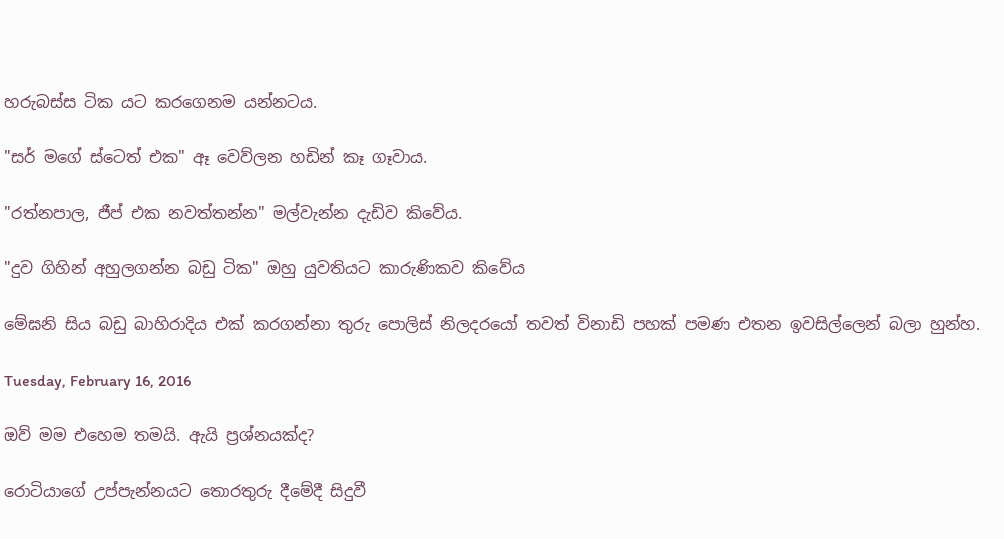හරුබස්ස ටික යට කරගෙනම යන්නටය.

"සර් මගේ ස්ටෙත් එක" ඈ වෙව්ලන හඩින් කෑ ගෑවාය.

"රත්නපාල, ජීප් එක නවත්තන්න" මල්වැන්න දැඩිව කිවේය.

"දුව ගිහින් අහුලගන්න බඩු ටික" ඔහු යුවතියට කාරුණිකව කිවේය

මේඝනි සිය බඩු බාහිරාදිය එක් කරගන්නා තුරු පොලිස් නිලදරයෝ තවත් විනාඩි පහක් පමණ එතන ඉවසිල්ලෙන් බලා හුන්හ.

Tuesday, February 16, 2016

ඔව් මම එහෙම තමයි. ඇයි ප්‍රශ්නයක්ද?

රොටියාගේ උප්පැන්නයට තොරතුරු දීමේදී සිදුවී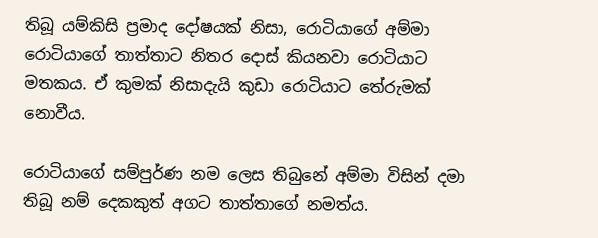තිබූ යම්කිසි ප්‍රමාද දෝෂයක් නිසා, රොටියාගේ අම්මා රොටියාගේ තාත්තාට නිතර දොස් කියනවා රොටියාට මතකය. ඒ කුමක් නිසාදැයි කුඩා රොටියාට තේරුමක් නොවීය.

රොටියාගේ සම්පුර්ණ නම ලෙස තිබුනේ අම්මා විසින් දමා තිබූ නම් දෙකකුත් අගට තාත්තාගේ නමත්ය.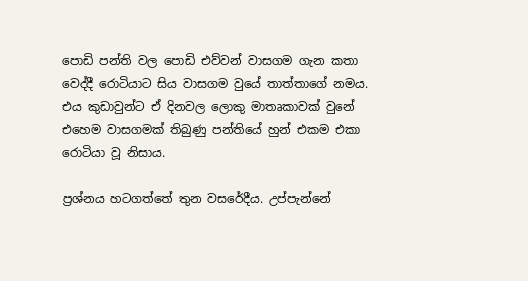පොඩි පන්ති වල පොඩි එව්වන් වාසගම ගැන කතා වෙද්දී රොටියාට සිය වාසගම වුයේ තාත්තාගේ නමය. එය කුඩාවුන්ට ඒ දිනවල ලොකු මාතෘකාවක් වුනේ එහෙම වාසගමක් තිබුණු පන්තියේ හුන් එකම එකා රොටියා වූ නිසාය.

ප්‍රශ්නය හටගත්තේ තුන වසරේදීය. උප්පැන්නේ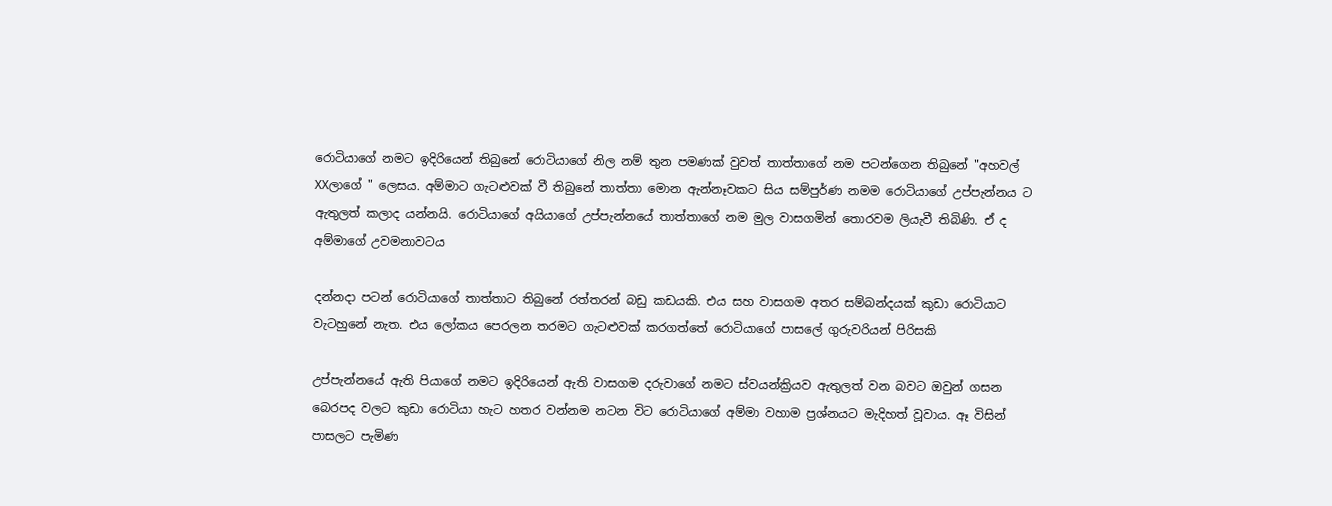රොටියාගේ නමට ඉදිරියෙන් තිබුනේ රොටියාගේ නිල නම් තුන පමණක් වුවත් තාත්තාගේ නම පටන්ගෙන තිබුනේ "අහවල් XXලාගේ " ලෙසය. අම්මාට ගැටළුවක් වී තිබුනේ තාත්තා මොන ඇන්නෑවකට සිය සම්පුර්ණ නමම රොටියාගේ උප්පැන්නය ට ඇතුලත් කලාද යන්නයි. රොටියාගේ අයියාගේ උප්පැන්නයේ තාත්තාගේ නම මුල වාසගමින් තොරවම ලියැවී තිබිණි. ඒ ද අම්මාගේ උවමනාවටය

දන්නදා පටන් රොටියාගේ තාත්තාට තිබුනේ රත්තරන් බඩු කඩයකි. එය සහ වාසගම අතර සම්බන්දයක් කුඩා රොටියාට වැටහුනේ නැත. එය ලෝකය පෙරලන තරමට ගැටළුවක් කරගත්තේ රොටියාගේ පාසලේ ගුරුවරියන් පිරිසකි

උප්පැන්නයේ ඇති පියාගේ නමට ඉදිරියෙන් ඇති වාසගම දරුවාගේ නමට ස්වයන්ක්‍රියව ඇතුලත් වන බවට ඔවුන් ගසන බෙරපද වලට කුඩා රොටියා හැට හතර වන්නම නටන විට රොටියාගේ අම්මා වහාම ප්‍රශ්නයට මැදිහත් වූවාය. ඈ විසින් පාසලට පැමිණ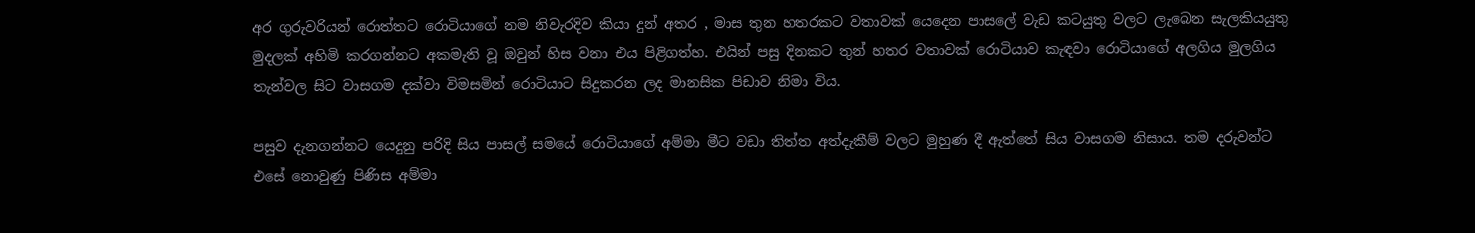අර ගුරුවරියන් රොත්තට රොටියාගේ නම නිවැරදිව කියා දුන් අතර , මාස තුන හතරකට වතාවක් යෙදෙන පාසලේ වැඩ කටයුතු වලට ලැබෙන සැලකියයුතු මුදලක් අහිමි කරගන්නට අකමැති වූ ඔවුන් හිස වනා එය පිළිගත්හ. එයින් පසු දිනකට තුන් හතර වතාවක් රොටියාව කැඳවා රොටියාගේ අලගිය මුලගිය තැන්වල සිට වාසගම දක්වා විමසමින් රොටියාට සිදුකරන ලද මානසික පිඩාව නිමා විය.

පසුව දැනගන්නට යෙදුනු පරිදි සිය පාසල් සමයේ රොටියාගේ අම්මා මීට වඩා තිත්ත අත්දැකීම් වලට මුහුණ දී ඇත්තේ සිය වාසගම නිසාය. තම දරුවන්ට එසේ නොවුණු පිණිස අම්මා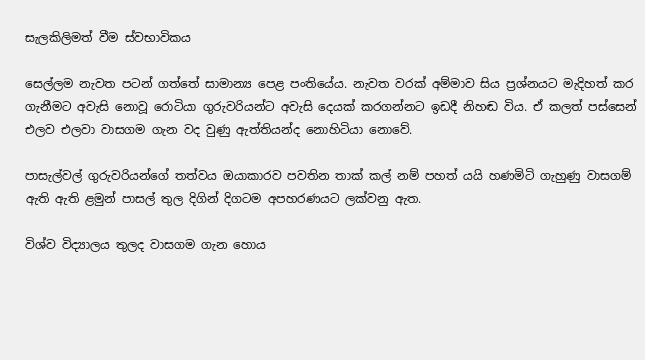සැලකිලිමත් වීම ස්වභාවිකය

සෙල්ලම නැවත පටන් ගත්තේ සාමාන්‍ය පෙළ පංතියේය. නැවත වරක් අම්මාව සිය ප්‍රශ්නයට මැදිහත් කර ගැනීමට අවැසි නොවූ රොටියා ගුරුවරියන්ට අවැසි දෙයක් කරගන්නට ඉඩදී නිහඬ විය. ඒ කලත් පස්සෙන් එලව එලවා වාසගම ගැන වද වුණු ඇත්තියන්ද නොහිටියා නොවේ.

පාසැල්වල් ගුරුවරියන්ගේ තත්වය ඔයාකාරව පවතින තාක් කල් නම් පහත් යයි හණමිටි ගැහුණු වාසගම් ඇති ඇති ළමුන් පාසල් තුල දිගින් දිගටම අපහරණයට ලක්වනු ඇත.

විශ්ව විද්‍යාලය තුලද වාසගම ගැන හොය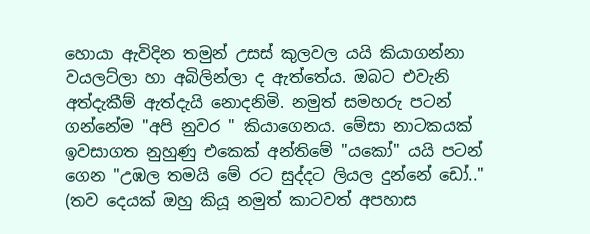හොයා ඇවිදින තමුන් උසස් කුලවල යයි කියාගන්නා වයලට්ලා හා අබිලින්ලා ද ඇත්තේය. ඔබට එවැනි අත්දැකීම් ඇත්දැයි නොදනිමි. නමුත් සමහරු පටන් ගන්නේම "අපි නුවර " කියාගෙනය. මේසා නාටකයක් ඉවසාගත නුහුණු එකෙක් අන්තිමේ "යකෝ" යයි පටන් ගෙන "උඹල තමයි මේ රට සුද්දට ලියල දුන්නේ ඩෝ.." (තව දෙයක් ඔහු කියූ නමුත් කාටවත් අපහාස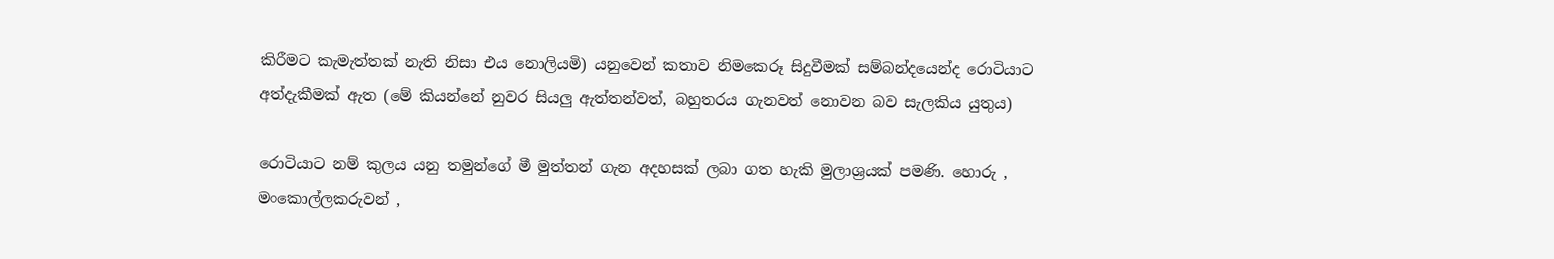කිරීමට කැමැත්තක් නැති නිසා එය නොලියමි) යනුවෙන් කතාව නිමකෙරූ සිදුවීමක් සම්බන්දයෙන්ද රොටියාට අත්දැකීමක් ඇත (මේ කියන්නේ නුවර සියලු ඇත්තන්වත්, බහුතරය ගැනවත් නොවන බව සැලකිය යුතුය)

රොටියාට නම් කුලය යනු තමුන්ගේ මී මුත්තන් ගැන අදහසක් ලබා ගත හැකි මුලාශ්‍රයක් පමණි. හොරු , මංකොල්ලකරුවන් ,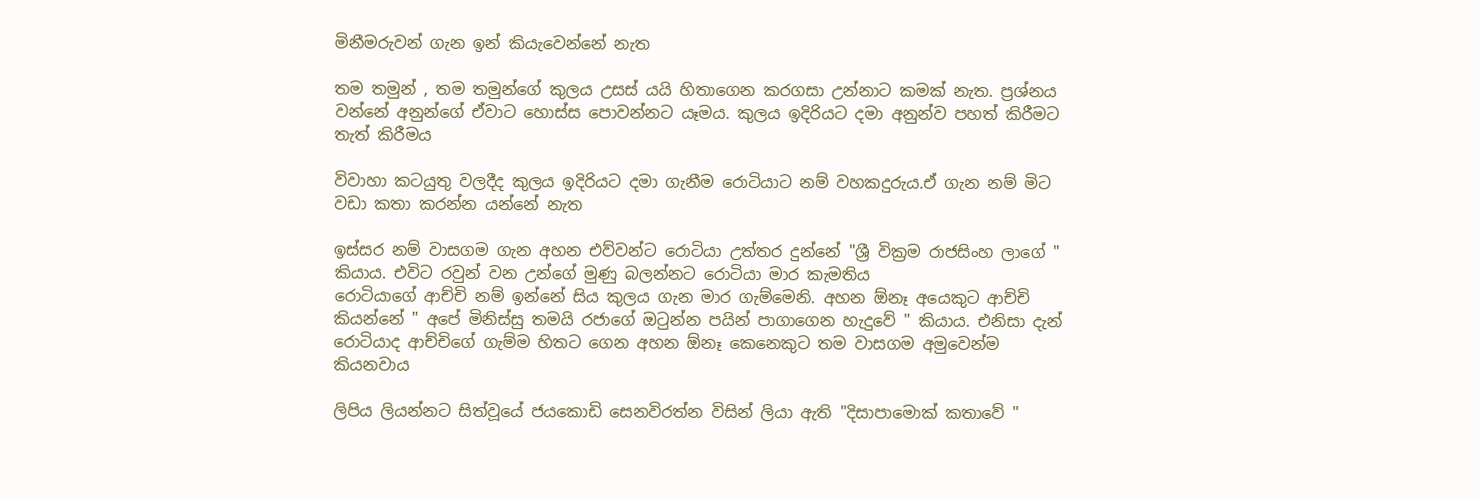මිනීමරුවන් ගැන ඉන් කියැවෙන්නේ නැත

තම තමුන් , තම තමුන්ගේ කුලය උසස් යයි හිතාගෙන කරගසා උන්නාට කමක් නැත. ප්‍රශ්නය වන්නේ අනුන්ගේ ඒවාට හොස්ස පොවන්නට යෑමය. කුලය ඉදිරියට දමා අනුන්ව පහත් කිරීමට තැත් කිරීමය

විවාහා කටයුතු වලදීද කුලය ඉදිරියට දමා ගැනීම රොටියාට නම් වහකදුරුය.ඒ ගැන නම් මිට වඩා කතා කරන්න යන්නේ නැත

ඉස්සර නම් වාසගම ගැන අහන එව්වන්ට රොටියා උත්තර දුන්නේ "ශ්‍රී වික්‍රම රාජසිංහ ලාගේ " කියාය. එවිට රවුන් වන උන්ගේ මුණු බලන්නට රොටියා මාර කැමතිය
රොටියාගේ ආච්චි නම් ඉන්නේ සිය කුලය ගැන මාර ගැම්මෙනි. අහන ඕනෑ අයෙකුට ආච්චි කියන්නේ " අපේ මිනිස්සු තමයි රජාගේ ඔටුන්න පයින් පාගාගෙන හැදුවේ " කියාය. එනිසා දැන් රොටියාද ආච්චිගේ ගැම්ම හිතට ගෙන අහන ඕනෑ කෙනෙකුට තම වාසගම අමුවෙන්ම කියනවාය

ලිපිය ලියන්නට සිත්වූයේ ජයකොඩි සෙනවිරත්න විසින් ලියා ඇති "දිසාපාමොක් කතාවේ "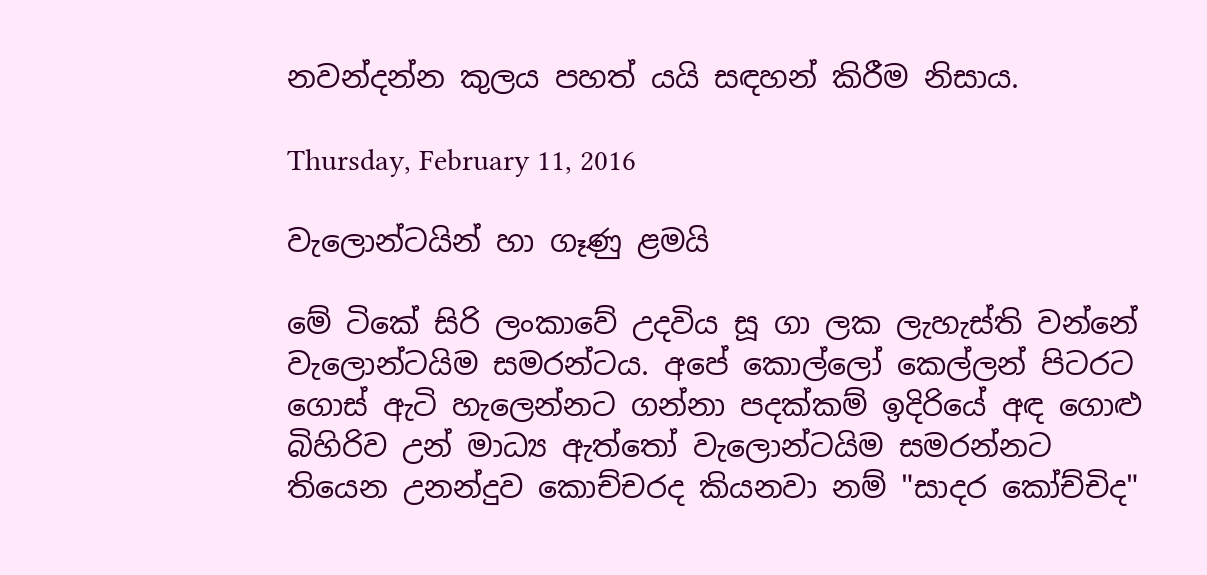නවන්දන්න කුලය පහත් යයි සඳහන් කිරීම නිසාය.

Thursday, February 11, 2016

වැලොන්ටයින් හා ගෑණු ළමයි

මේ ටිකේ සිරි ලංකාවේ උදවිය සූ ගා ලක ලැහැස්ති වන්නේ වැලොන්ටයිම සමරන්ටය. අපේ කොල්ලෝ කෙල්ලන් පිටරට ගොස් ඇටි හැලෙන්නට ගන්නා පදක්කම් ඉදිරියේ අඳ ගොළු බිහිරිව උන් මාධ්‍ය ඇත්තෝ වැලොන්ටයිම සමරන්නට තියෙන උනන්දුව කොච්චරද කියනවා නම් "සාදර කෝච්චිද"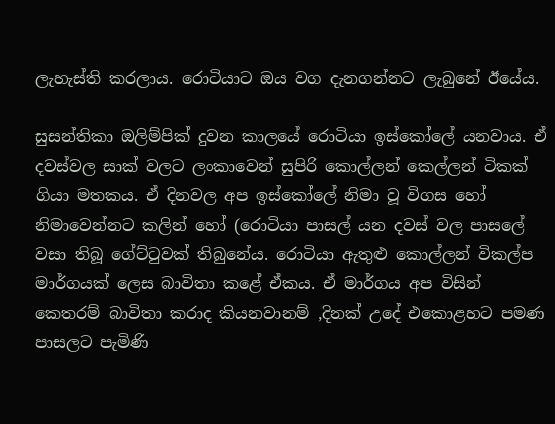ලැහැස්ති කරලාය. රොටියාට ඔය වග දැනගන්නට ලැබුනේ ඊයේය.

සුසන්තිකා ඔලිම්පික් දුවන කාලයේ රොටියා ඉස්කෝලේ යනවාය. ඒ දවස්වල සාක් වලට ලංකාවෙන් සුපිරි කොල්ලන් කෙල්ලන් ටිකක් ගියා මතකය. ඒ දිනවල අප ඉස්කෝලේ නිමා වූ විගස හෝ නිමාවෙන්නට කලින් හෝ (රොටියා පාසල් යන දවස් වල පාසලේ වසා තිබූ ගේට්ටුවක් තිබුනේය. රොටියා ඇතුළු කොල්ලන් විකල්ප මාර්ගයක් ලෙස බාවිතා කළේ ඒකය. ඒ මාර්ගය අප විසින් කෙතරම් බාවිතා කරාද කියනවානම් ,දිනක් උදේ එකොළහට පමණ පාසලට පැමිණි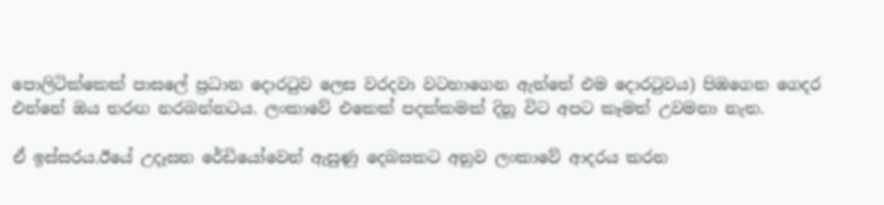පොලිටික්කෙක් පාසලේ ප්‍රධාන දොරටුව ලෙස වරදවා වටහාගෙන ඇත්තේ එම දොරටුවය) පිඹගෙන ගෙදර එන්නේ ඔය තරඟ නරබන්නටය. ලංකාවේ එකෙක් පදක්කමක් දිනූ විට අපට කෑමත් උවමනා නැත.

ඒ ඉස්සරය.ඊයේ උදෑසන රේඩියෝවෙන් ඇසුණු දෙබසකට අනුව ලංකාවේ ආදරය කරන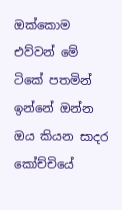ඔක්කොම එව්වන් මේ ටිකේ පතමින් ඉන්නේ ඔන්න ඔය කියන සාදර කෝච්චියේ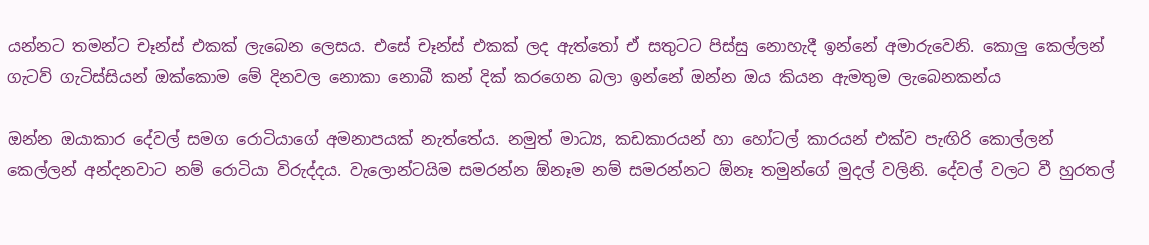යන්නට තමන්ට චෑන්ස් එකක් ලැබෙන ලෙසය. එසේ චෑන්ස් එකක් ලද ඇත්තෝ ඒ සතුටට පිස්සු නොහැදී ඉන්නේ අමාරුවෙනි. කොලු කෙල්ලන් ගැටව් ගැටිස්සියන් ඔක්කොම මේ දිනවල නොකා නොබී කන් දික් කරගෙන බලා ඉන්නේ ඔන්න ඔය කියන ඇමතුම ලැබෙනකන්ය

ඔන්න ඔයාකාර දේවල් සමග රොටියාගේ අමනාපයක් නැත්තේය. නමුත් මාධ්‍ය, කඩකාරයන් හා හෝටල් කාරයන් එක්ව පැඟිරි කොල්ලන් කෙල්ලන් අන්දනවාට නම් රොටියා විරුද්දය. වැලොන්ටයිම සමරන්න ඕනෑම නම් සමරන්නට ඕනෑ තමුන්ගේ මුදල් වලිනි. දේවල් වලට වී හුරතල්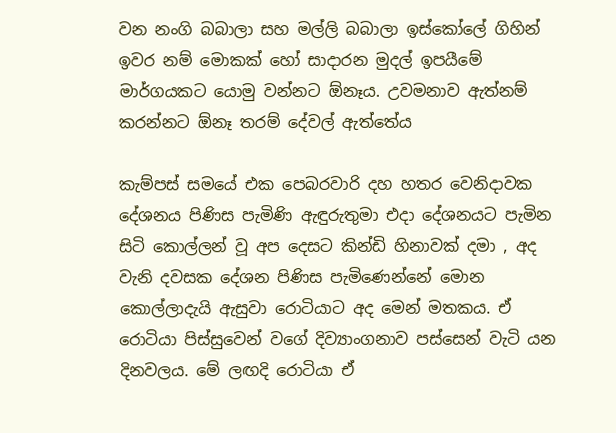වන නංගි බබාලා සහ මල්ලි බබාලා ඉස්කෝලේ ගිහින් ඉවර නම් මොකක් හෝ සාදාරන මුදල් ඉපයීමේ මාර්ගයකට යොමු වන්නට ඕනෑය. උවමනාව ඇත්නම් කරන්නට ඕනෑ තරම් දේවල් ඇත්තේය

කැම්පස් සමයේ එක පෙබරවාරි දහ හතර වෙනිදාවක දේශනය පිණිස පැමිණි ඇඳුරුතුමා එදා දේශනයට පැමින සිටි කොල්ලන් වූ අප දෙසට කින්ඩි හිනාවක් දමා , අද වැනි දවසක දේශන පිණිස පැමිණෙන්නේ මොන කොල්ලාදැයි ඇසුවා රොටියාට අද මෙන් මතකය. ඒ රොටියා පිස්සුවෙන් වගේ දිව්‍යාංගනාව පස්සෙන් වැටි යන දිනවලය. මේ ලඟදි රොටියා ඒ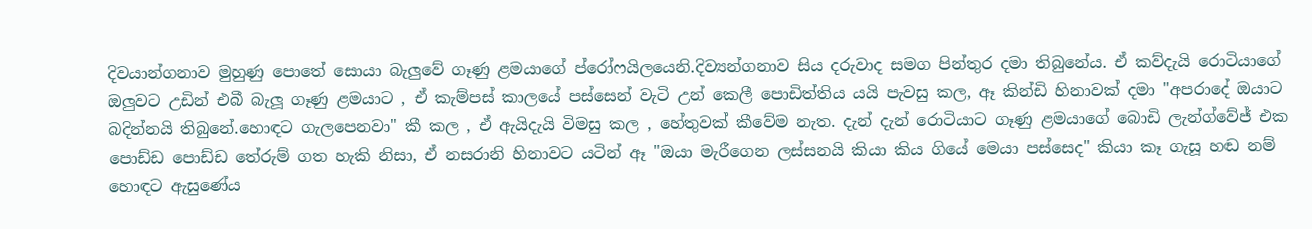දිවයාන්ගනාව මුහුණු පොතේ සොයා බැලුවේ ගෑණු ළමයාගේ ප්රෝෆයිලයෙනි.දිව්‍යන්ගනාව සිය දරුවාද සමග පින්තුර දමා තිබුනේය. ඒ කව්දැයි රොටියාගේ ඔලුවට උඩින් එබී බැලූ ගෑණු ළමයාට , ඒ කැම්පස් කාලයේ පස්සෙන් වැටි උන් කෙලී පොඩිත්තිය යයි පැවසු කල, ඈ කින්ඩි හිනාවක් දමා "අපරාදේ ඔයාට බදින්නයි තිබුනේ.හොඳට ගැලපෙනවා" කී කල , ඒ ඇයිදැයි විමසු කල , හේතුවක් කීවේම නැත. දැන් දැන් රොටියාට ගෑණු ළමයාගේ බොඩි ලැන්ග්වේජ් එක පොඩ්ඩ පොඩ්ඩ තේරුම් ගත හැකි නිසා, ඒ නසරානි හිනාවට යටින් ඈ "ඔයා මැරීගෙන ලස්සනයි කියා කිය ගියේ මෙයා පස්සෙද" කියා කෑ ගැසූ හඬ නම් හොඳට ඇසුණේය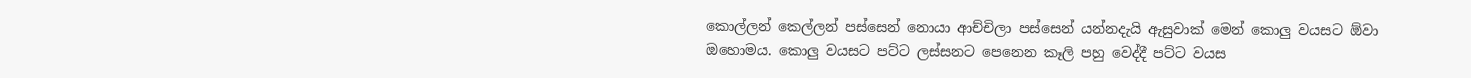කොල්ලන් කෙල්ලන් පස්සෙන් නොයා ආච්චිලා පස්සෙන් යන්නදැයි ඇසුවාක් මෙන් කොලු වයසට ඕවා ඔහොමය. කොලු වයසට පට්ට ලස්සනට පෙනෙන කෑලි පහු වෙද්දී පට්ට වයස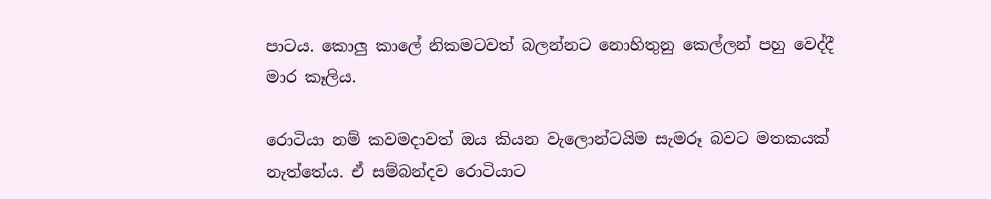පාටය. කොලු කාලේ නිකමටවත් බලන්නට නොහිතුනු කෙල්ලන් පහු වෙද්දී මාර කෑලිය.

රොටියා නම් කවමදාවත් ඔය කියන වැලොන්ටයිම සැමරූ බවට මතකයක් නැත්තේය. ඒ සම්බන්දව රොටියාට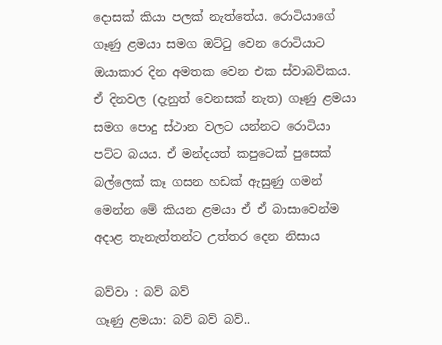දොසක් කියා පලක් නැත්තේය. රොටියාගේ ගෑණු ළමයා සමග ඔට්ටු වෙන රොටියාට ඔයාකාර දින අමතක වෙන එක ස්වාබවිකය. ඒ දිනවල (දැනුත් වෙනසක් නැත) ගෑණු ළමයා සමග පොදු ස්ථාන වලට යන්නට රොටියා පට්ට බයය. ඒ මන්දයත් කපුටෙක් පුසෙක් බල්ලෙක් කෑ ගසන හඩක් ඇසුණු ගමන් මෙන්න මේ කියන ළමයා ඒ ඒ බාසාවෙන්ම අදාළ තැනැත්තන්ට උත්තර දෙන නිසාය

බව්වා : බව් බව්
ගෑණු ළමයා: බව් බව් බව්..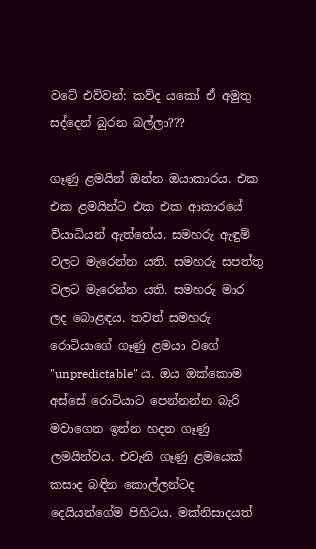වටේ එව්වන්: කව්ද යකෝ ඒ අමුතු සද්දෙන් බුරන බල්ලා???

ගෑණු ළමයින් ඔන්න ඔයාකාරය. එක එක ළමයින්ට එක එක ආකාරයේ ව්යාධියන් ඇත්තේය. සමහරු ඇඳුම් වලට මැරෙන්න යති. සමහරු සපත්තු වලට මැරෙන්න යති. සමහරු මාර ලද බොළඳය. තවත් සමහරු රොටියාගේ ගෑණු ළමයා වගේ "unpredictable" ය. ඔය ඔක්කොම අස්සේ රොටියාට පෙන්නන්න බැරි මවාගෙන ඉන්න හදන ගෑණු ලමයින්වය. එවැනි ගෑණු ළමයෙක් කසාද බඳින කොල්ලන්ටද දෙයියන්ගේම පිහිටය. මක්නිසාදයත්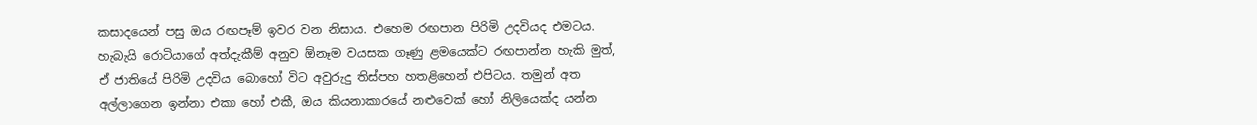කසාදයෙන් පසු ඔය රඟපෑම් ඉවර වන නිසාය. එහෙම රඟපාන පිරිමි උදවියද එමටය. හැබැයි රොටියාගේ අත්දැකීම් අනුව ඕනෑම වයසක ගෑණු ළමයෙක්ට රඟපාන්න හැකි මුත්, ඒ ජාතියේ පිරිමි උදවිය බොහෝ විට අවුරුදු තිස්පහ හතළිහෙන් එපිටය. තමුන් අත අල්ලාගෙන ඉන්නා එකා හෝ එකී, ඔය කියනාකාරයේ නළුවෙක් හෝ නිලියෙක්ද යන්න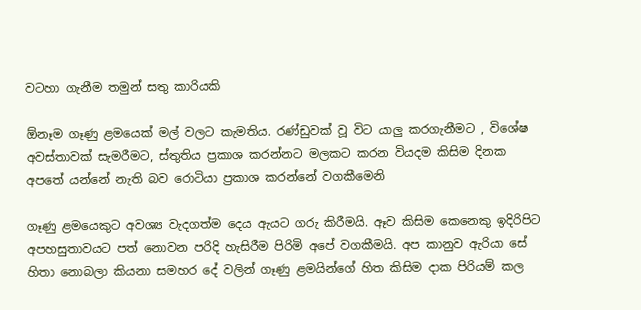වටහා ගැනීම තමුන් සතු කාරියකි

ඕනෑම ගෑණු ළමයෙක් මල් වලට කැමතිය. රණ්ඩුවක් වූ විට යාලු කරගැනීමට , විශේෂ අවස්තාවක් සැමරීමට, ස්තුතිය ප්‍රකාශ කරන්නට මලකට කරන වියදම කිසිම දිනක අපතේ යන්නේ නැති බව රොටියා ප්‍රකාශ කරන්නේ වගකීමෙනි

ගෑණු ළමයෙකුට අවශ්‍ය වැදගත්ම දෙය ඇයට ගරු කිරීමයි. ඈව කිසිම කෙනෙකු ඉදිරිපිට අපහසුතාවයට පත් නොවන පරිදි හැසිරීම පිරිමි අපේ වගකීමයි. අප කානුව ඇරියා සේ හිතා නොබලා කියනා සමහර දේ වලින් ගෑණු ළමයින්ගේ හිත කිසිම දාක පිරියම් කල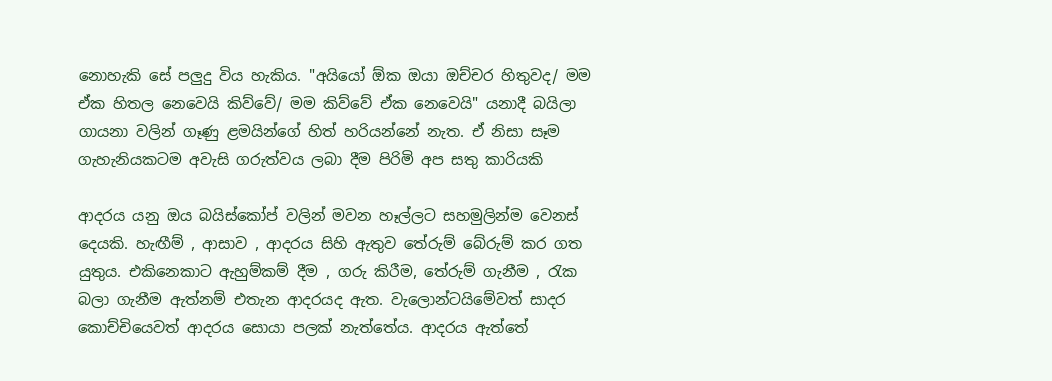නොහැකි සේ පලුදු විය හැකිය. "අයියෝ ඕක ඔයා ඔච්චර හිතුවද/ මම ඒක හිතල නෙවෙයි කිව්වේ/ මම කිව්වේ ඒක නෙවෙයි" යනාදී බයිලා ගායනා වලින් ගෑණු ළමයින්ගේ හිත් හරියන්නේ නැත. ඒ නිසා සෑම ගැහැනියකටම අවැසි ගරුත්වය ලබා දීම පිරිමි අප සතු කාරියකි

ආදරය යනු ඔය බයිස්කෝප් වලින් මවන හෑල්ලට සහමුලින්ම වෙනස් දෙයකි. හැඟීම් , ආසාව , ආදරය සිහි ඇතුව තේරුම් බේරුම් කර ගත යුතුය. එකිනෙකාට ඇහුම්කම් දීම , ගරු කිරීම, තේරුම් ගැනීම , රැක බලා ගැනීම ඇත්නම් එතැන ආදරයද ඇත. වැලොන්ටයිමේවත් සාදර කොච්චියෙවත් ආදරය සොයා පලක් නැත්තේය. ආදරය ඇත්තේ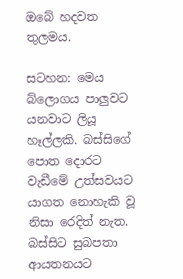ඔබේ හදවත තුලමය.

සටහන: මෙය බ්ලොගය පාලුවට යනවාට ලියූ හෑල්ලකි. බස්සිගේ පොත දොරට වැඩීමේ උත්සවයට යාගත නොහැකි වූ නිසා රෙදිත් නැත. බස්සිට සුබපතා ආයතනයට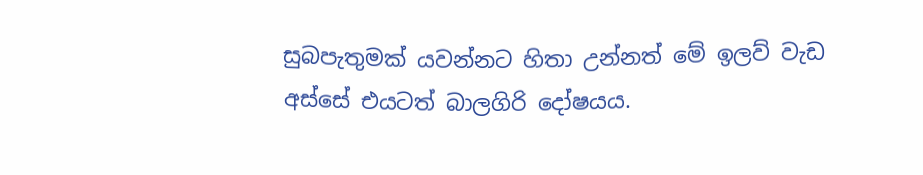සුබපැතුමක් යවන්නට හිතා උන්නත් මේ ඉලව් වැඩ අස්සේ එයටත් බාලගිරි දෝෂයය.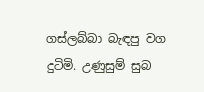ගස්ලබ්බා බැඳපු වග දුටිමි. උණුසුම් සුබ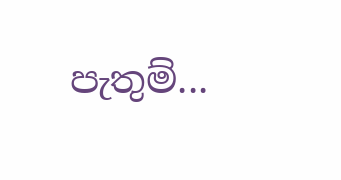පැතුම්...